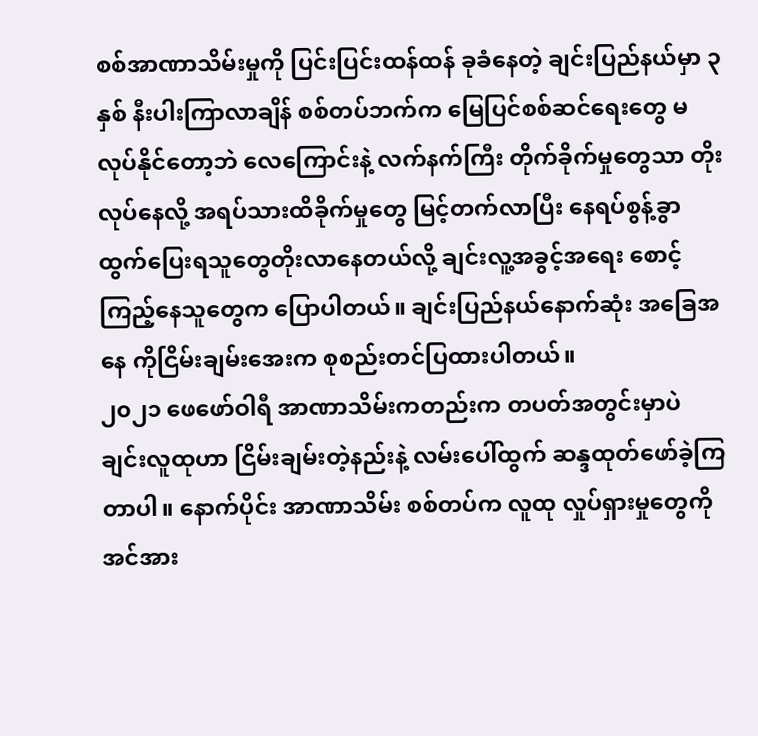စစ်အာဏာသိမ်းမှုကို ပြင်းပြင်းထန်ထန် ခုခံနေတဲ့ ချင်းပြည်နယ်မှာ ၃ နှစ် နီးပါးကြာလာချိန် စစ်တပ်ဘက်က မြေပြင်စစ်ဆင်ရေးတွေ မလုပ်နိုင်တော့ဘဲ လေကြောင်းနဲ့ လက်နက်ကြီး တိုက်ခိုက်မှုတွေသာ တိုးလုပ်နေလို့ အရပ်သားထိခိုက်မှုတွေ မြင့်တက်လာပြီး နေရပ်စွန့်ခွာထွက်ပြေးရသူတွေတိုးလာနေတယ်လို့ ချင်းလူ့အခွင့်အရေး စောင့်ကြည့်နေသူတွေက ပြောပါတယ်။ ချင်းပြည်နယ်နောက်ဆုံး အခြေအနေ ကိုငြိမ်းချမ်းအေးက စုစည်းတင်ပြထားပါတယ်။
၂၀၂၁ ဖေဖော်ဝါရီ အာဏာသိမ်းကတည်းက တပတ်အတွင်းမှာပဲ ချင်းလူထုဟာ ငြိမ်းချမ်းတဲ့နည်းနဲ့ လမ်းပေါ်ထွက် ဆန္ဒထုတ်ဖော်ခဲ့ကြတာပါ။ နောက်ပိုင်း အာဏာသိမ်း စစ်တပ်က လူထု လှုပ်ရှားမှုတွေကို အင်အား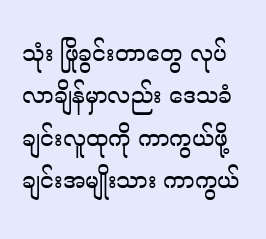သုံး ဖြိုခွင်းတာတွေ လုပ်လာချိန်မှာလည်း ဒေသခံ ချင်းလူထုကို ကာကွယ်ဖို့ ချင်းအမျိုးသား ကာကွယ်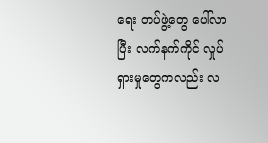ရေး တပ်ဖွဲ့တွေ ပေါ်လာပြီး လက်နက်ကိုင် လှုပ်ရှားမှုတွေကလည်း လ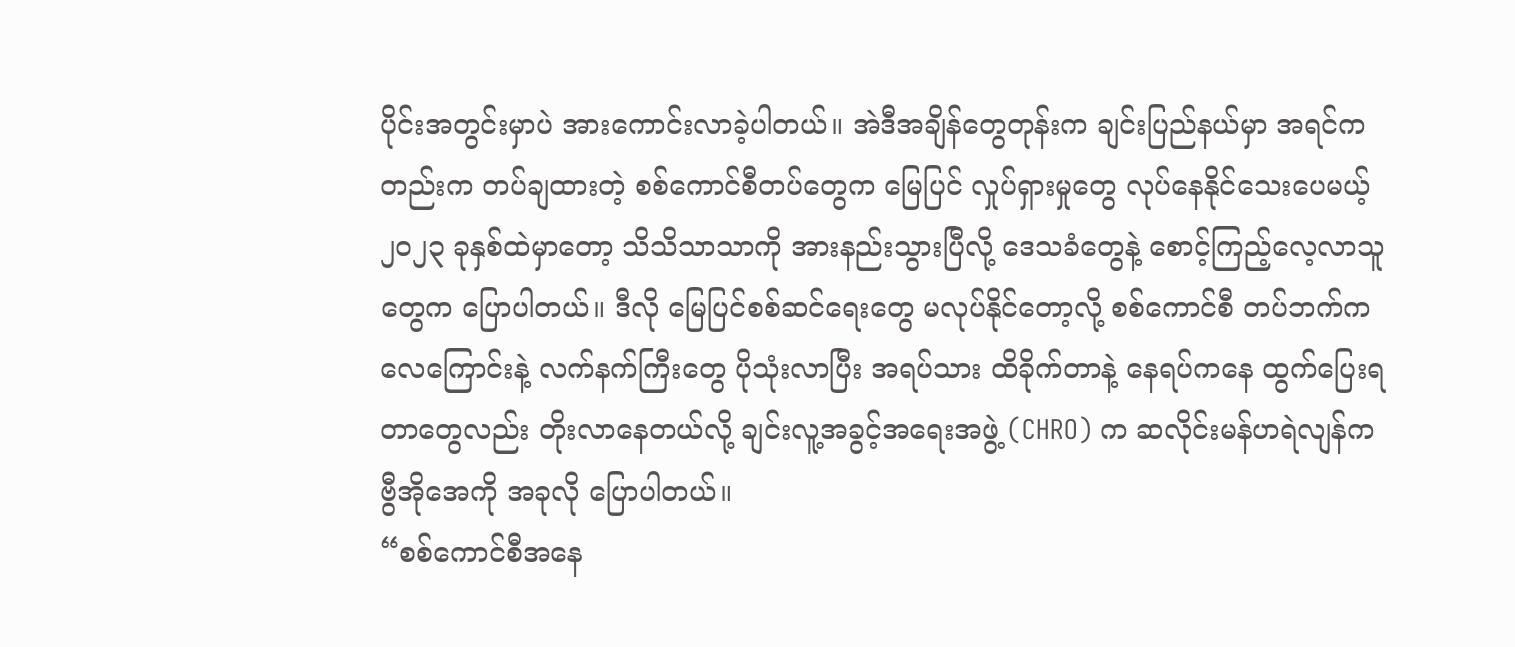ပိုင်းအတွင်းမှာပဲ အားကောင်းလာခဲ့ပါတယ်။ အဲဒီအချိန်တွေတုန်းက ချင်းပြည်နယ်မှာ အရင်ကတည်းက တပ်ချထားတဲ့ စစ်ကောင်စီတပ်တွေက မြေပြင် လှုပ်ရှားမှုတွေ လုပ်နေနိုင်သေးပေမယ့် ၂၀၂၃ ခုနှစ်ထဲမှာတော့ သိသိသာသာကို အားနည်းသွားပြီလို့ ဒေသခံတွေနဲ့ စောင့်ကြည့်လေ့လာသူတွေက ပြောပါတယ်။ ဒီလို မြေပြင်စစ်ဆင်ရေးတွေ မလုပ်နိုင်တော့လို့ စစ်ကောင်စီ တပ်ဘက်က လေကြောင်းနဲ့ လက်နက်ကြီးတွေ ပိုသုံးလာပြီး အရပ်သား ထိခိုက်တာနဲ့ နေရပ်ကနေ ထွက်ပြေးရတာတွေလည်း တိုးလာနေတယ်လို့ ချင်းလူ့အခွင့်အရေးအဖွဲ့ (CHRO) က ဆလိုင်းမန်ဟရဲလျန်က ဗွီအိုအေကို အခုလို ပြောပါတယ်။
“စစ်ကောင်စီအနေ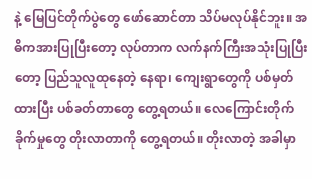နဲ့ မြေပြင်တိုက်ပွဲတွေ ဖော်ဆောင်တာ သိပ်မလုပ်နိုင်ဘူး။ အဓိကအားပြုပြီးတော့ လုပ်တာက လက်နက်ကြီးအသုံးပြုပြီးတော့ ပြည်သူလူထုနေတဲ့ နေရာ၊ ကျေးရွာတွေကို ပစ်မှတ်ထားပြီး ပစ်ခတ်တာတွေ တွေ့ရတယ်။ လေကြောင်းတိုက်ခိုက်မှုတွေ တိုးလာတာကို တွေ့ရတယ်။ တိုးလာတဲ့ အခါမှာ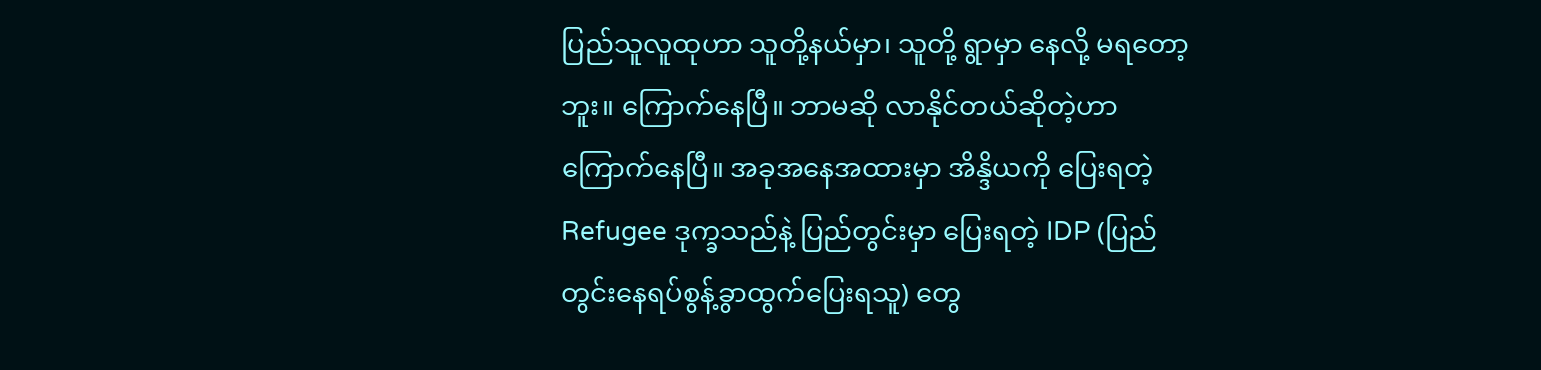ပြည်သူလူထုဟာ သူတို့နယ်မှာ၊ သူတို့ ရွာမှာ နေလို့ မရတော့ဘူး။ ကြောက်နေပြီ။ ဘာမဆို လာနိုင်တယ်ဆိုတဲ့ဟာ ကြောက်နေပြီ။ အခုအနေအထားမှာ အိန္ဒိယကို ပြေးရတဲ့ Refugee ဒုက္ခသည်နဲ့ ပြည်တွင်းမှာ ပြေးရတဲ့ IDP (ပြည်တွင်းနေရပ်စွန့်ခွာထွက်ပြေးရသူ) တွေ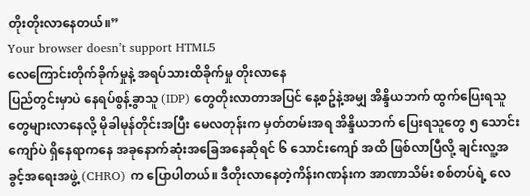တိုးတိုးလာနေတယ်။”
Your browser doesn’t support HTML5
လေကြောင်းတိုက်ခိုက်မှုနဲ့ အရပ်သားထိခိုက်မှု တိုးလာနေ
ပြည်တွင်းမှာပဲ နေရပ်စွန့်ခွာသူ (IDP) တွေတိုးလာတာအပြင် နေ့စဥ်နဲ့အမျှ အိန္ဒိယဘက် ထွက်ပြေးရသူတွေများလာနေလို့ မိုခါမုန်တိုင်းအပြီး မေလတုန်းက မှတ်တမ်းအရ အိန္ဒိယဘက် ပြေးရသူတွေ ၅ သောင်း ကျော်ပဲ ရှိနေရာကနေ အခုနောက်ဆုံးအခြေအနေဆိုရင် ၆ သောင်းကျော် အထိ ဖြစ်လာပြီလို့ ချင်းလူ့အခွင့်အရေးအဖွဲ့ (CHRO) က ပြောပါတယ်။ ဒီတိုးလာနေတဲ့ကိန်းဂဏန်းက အာဏာသိမ်း စစ်တပ်ရဲ့ လေ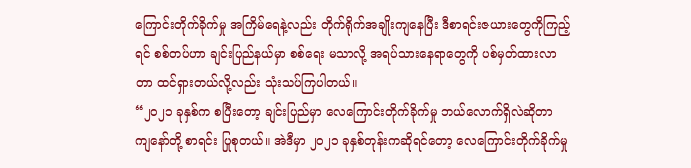ကြောင်းတိုက်ခိုက်မှု အကြိမ်ရေနဲ့လည်း တိုက်ရိုက်အချိုးကျနေပြီး ဒီစာရင်းဇယားတွေကိုကြည့်ရင် စစ်တပ်ဟာ ချင်းပြည်နယ်မှာ စစ်ရေး မသာလို့ အရပ်သားနေရာတွေကို ပစ်မှတ်ထားလာတာ ထင်ရှားတယ်လို့လည်း သုံးသပ်ကြပါတယ်။
“၂၀၂၁ ခုနှစ်က စပြီးတော့ ချင်းပြည်မှာ လေကြောင်းတိုက်ခိုက်မှု ဘယ်လောက်ရှိလဲဆိုတာ ကျနော်တို့ စာရင်း ပြုစုတယ်။ အဲဒီမှာ ၂၀၂၁ ခုနှစ်တုန်းကဆိုရင်တော့ လေကြောင်းတိုက်ခိုက်မှု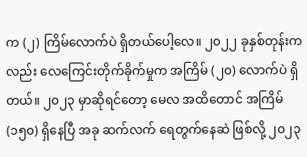က (၂) ကြိမ်လောက်ပဲ ရှိတယ်ပေါ့လေ။ ၂၀၂၂ ခုနှစ်တုန်းကလည်း လေကြေင်းတိုက်ခိုက်မှုက အကြိမ် (၂၀) လောက်ပဲ ရှိတယ်။ ၂၀၂၃ မှာဆိုရင်တော့ မေလ အထိတောင် အကြိမ် (၁၅၀) ရှိနေပြီ အခု ဆက်လက် ရေတွက်နေဆဲ ဖြစ်လို့ ၂၀၂၃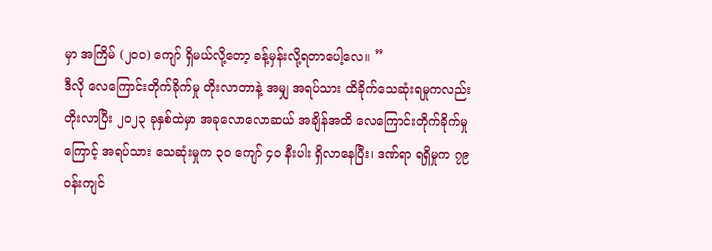မှာ အကြိမ် (၂၀၀) ကျော် ရှိမယ်လို့တော့ ခန့်မှန်းလို့ရတာပေါ့လေ။ ”
ဒီလို လေကြောင်းတိုက်ခိုက်မှု တိုးလာတာနဲ့ အမျှ အရပ်သား ထိခိုက်သေဆုံးရမှုကလည်း တိုးလာပြီး ၂၀၂၃ ခုနှစ်ထဲမှာ အခုလောလောဆယ် အချိန်အထိ လေကြောင်းတိုက်ခိုက်မှုကြောင့် အရပ်သား သေဆုံးမှုက ၃၀ ကျော် ၄၀ နီးပါး ရှိလာနေပြီး၊ ဒဏ်ရာ ရရှိမှုက ၇၉ ဝန်းကျင်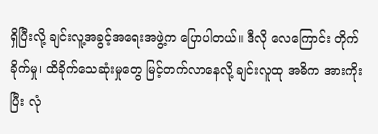ရှိပြီးလို့ ချင်းလူ့အခွင့်အရေးအဖွဲ့က ပြောပါတယ်။ ဒီလို လေကြောင်း တိုက်ခိုက်မှု၊ ထိခိုက်သေဆုံးမှုတွေ မြင့်တက်လာနေလို့ ချင်းလူထု အဓိက အားကိုးပြီး လုံ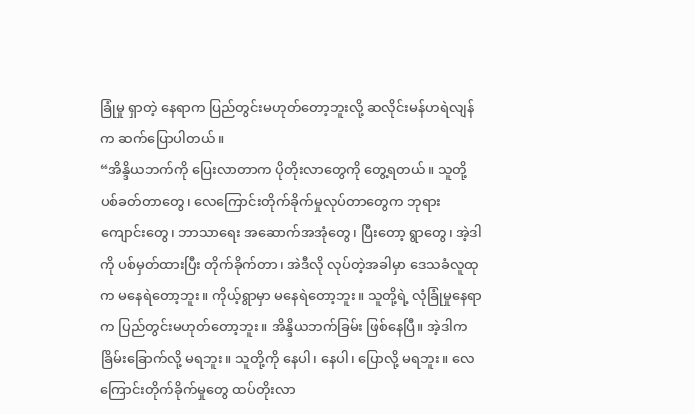ခြုံမှု ရှာတဲ့ နေရာက ပြည်တွင်းမဟုတ်တော့ဘူးလို့ ဆလိုင်းမန်ဟရဲလျန်က ဆက်ပြောပါတယ်။
“အိန္ဒိယဘက်ကို ပြေးလာတာက ပိုတိုးလာတွေကို တွေ့ရတယ်။ သူတို့ ပစ်ခတ်တာတွေ၊ လေကြောင်းတိုက်ခိုက်မှုလုပ်တာတွေက ဘုရားကျောင်းတွေ၊ ဘာသာရေး အဆောက်အအုံတွေ၊ ပြီးတော့ ရွာတွေ၊ အဲ့ဒါကို ပစ်မှတ်ထားပြီး တိုက်ခိုက်တာ၊ အဲဒီလို လုပ်တဲ့အခါမှာ ဒေသခံလူထုက မနေရဲတော့ဘူး။ ကိုယ့်ရွာမှာ မနေရဲတော့ဘူး။ သူတို့ရဲ့ လုံခြုံမှုနေရာက ပြည်တွင်းမဟုတ်တော့ဘူး။ အိန္ဒိယဘက်ခြမ်း ဖြစ်နေပြီ။ အဲ့ဒါက ခြိမ်းခြောက်လို့ မရဘူး။ သူတို့ကို နေပါ၊ နေပါ၊ ပြောလို့ မရဘူး။ လေကြောင်းတိုက်ခိုက်မှုတွေ ထပ်တိုးလာ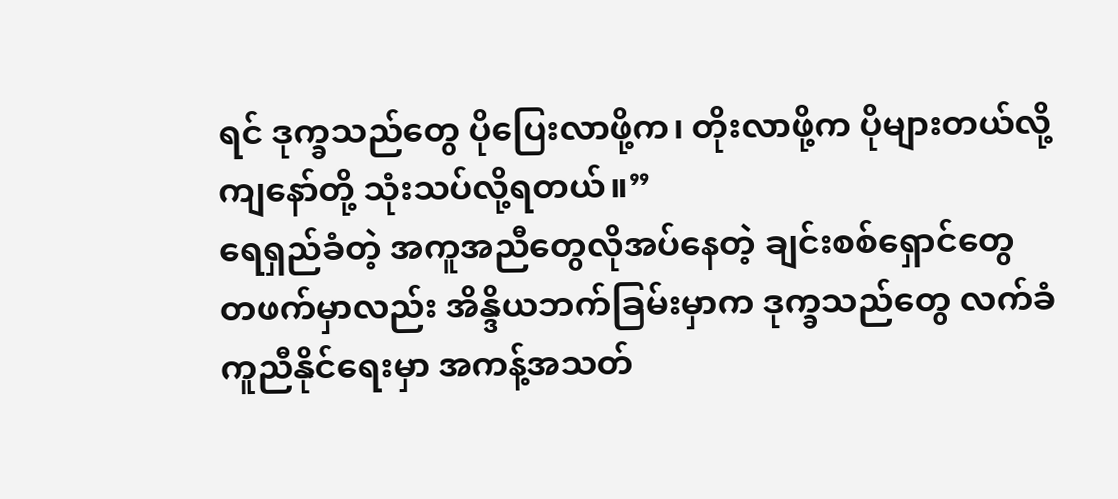ရင် ဒုက္ခသည်တွေ ပိုပြေးလာဖို့က၊ တိုးလာဖို့က ပိုများတယ်လို့ ကျနော်တို့ သုံးသပ်လို့ရတယ်။”
ရေရှည်ခံတဲ့ အကူအညီတွေလိုအပ်နေတဲ့ ချင်းစစ်ရှောင်တွေ
တဖက်မှာလည်း အိန္ဒိယဘက်ခြမ်းမှာက ဒုက္ခသည်တွေ လက်ခံကူညီနိုင်ရေးမှာ အကန့်အသတ်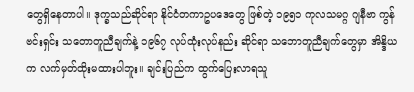တွေရှိနေတာပါ။ ဒုက္ခသည်ဆိုင်ရာ နိုင်ငံတကာဥပဒေတွေ ဖြစ်တဲ့ ၁၉၅၁ ကုလသမဂ္ဂ ဂျနီဗာ ကွန်ဗင်းရှင်း သတောတူညီချက်နဲ့ ၁၉၆၇ လုပ်ထုံးလုပ်နည်း ဆိုင်ရာ သဘောတူညီချက်တွေမှာ အိန္ဒိယက လက်မှတ်ထိုးမထားပါဘူး။ ချင်းပြည်က ထွက်ပြေးလာရသူ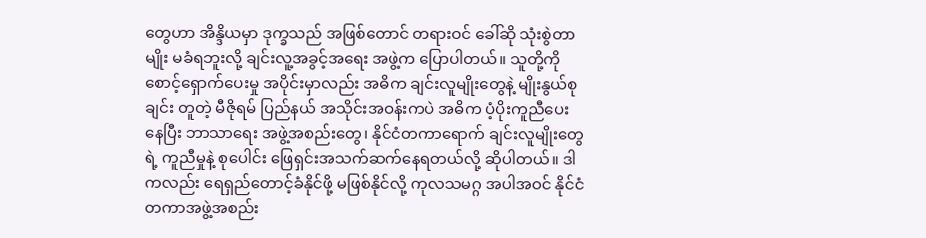တွေဟာ အိန္ဒိယမှာ ဒုက္ခသည် အဖြစ်တောင် တရားဝင် ခေါ်ဆို သုံးစွဲတာမျိုး မခံရဘူးလို့ ချင်းလူ့အခွင့်အရေး အဖွဲ့က ပြောပါတယ်။ သူတို့ကို စောင့်ရှောက်ပေးမှု အပိုင်းမှာလည်း အဓိက ချင်းလူမျိုးတွေနဲ့ မျိုးနွယ်စုချင်း တူတဲ့ မီဇိုရမ် ပြည်နယ် အသိုင်းအဝန်းကပဲ အဓိက ပံ့ပိုးကူညီပေးနေပြီး ဘာသာရေး အဖွဲ့အစည်းတွေ၊ နိုင်ငံတကာရောက် ချင်းလူမျိုးတွေရဲ့ ကူညီမှုနဲ့ စုပေါင်း ဖြေရှင်းအသက်ဆက်နေရတယ်လို့ ဆိုပါတယ်။ ဒါကလည်း ရေရှည်တောင့်ခံနိုင်ဖို့ မဖြစ်နိုင်လို့ ကုလသမဂ္ဂ အပါအဝင် နိုင်ငံတကာအဖွဲ့အစည်း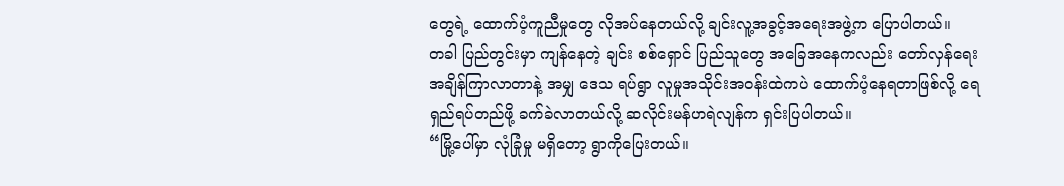တွေရဲ့ ထောက်ပံ့ကူညီမှုတွေ လိုအပ်နေတယ်လို့ ချင်းလူ့အခွင့်အရေးအဖွဲ့က ပြောပါတယ်။
တခါ ပြည်တွင်းမှာ ကျန်နေတဲ့ ချင်း စစ်ရှောင် ပြည်သူတွေ အခြေအနေကလည်း တော်လှန်ရေး အချိန်ကြာလာတာနဲ့ အမျှ ဒေသ ရပ်ရွာ လူမှုအသိုင်းအဝန်းထဲကပဲ ထောက်ပံ့နေရတာဖြစ်လို့ ရေရှည်ရပ်တည်ဖို့ ခက်ခဲလာတယ်လို့ ဆလိုင်းမန်ဟရဲလျန်က ရှင်းပြပါတယ်။
“မြို့ပေါ်မှာ လုံခြုံမှု မရှိတော့ ရွာကိုပြေးတယ်။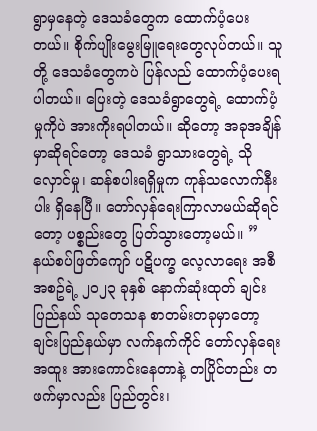ရွာမှနေတဲ့ ဒေသခံတွေက ထောက်ပံ့ပေးတယ်။ စိုက်ပျိုးမွေးမြူရေးတွေလုပ်တယ်။ သူတို့ ဒေသခံတွေကပဲ ပြန်လည် ထောက်ပံ့ပေးရပါတယ်။ ပြေးတဲ့ ဒေသခံရွာတွေရဲ့ ထောက်ပံ့မှုကိုပဲ အားကိုးရပါတယ်။ ဆိုတော့ အခုအချိန်မှာဆိုရင်တော့ ဒေသခံ ရွာသားတွေရဲ့ သိုလှောင်မှု၊ ဆန်စပါးရရှိမှုက ကုန်သလောက်နီးပါး ရှိနေပြီ။ တော်လှန်ရေးကြာလာမယ်ဆိုရင်တော့ ပစ္စည်းတွေ ပြတ်သွားတော့မယ်။ ”
နယ်စပ်ဖြတ်ကျော် ပဋိပက္ခ လေ့လာရေး အစီအစဥ်ရဲ့ ၂၀၂၃ ခုနှစ် နောက်ဆုံးထုတ် ချင်းပြည်နယ် သုတေသန စာတမ်းတခုမှာတော့ ချင်းပြည်နယ်မှာ လက်နက်ကိုင် တော်လှန်ရေး အထူး အားကောင်းနေတာနဲ့ တပြိုင်တည်း တဖက်မှာလည်း ပြည်တွင်း၊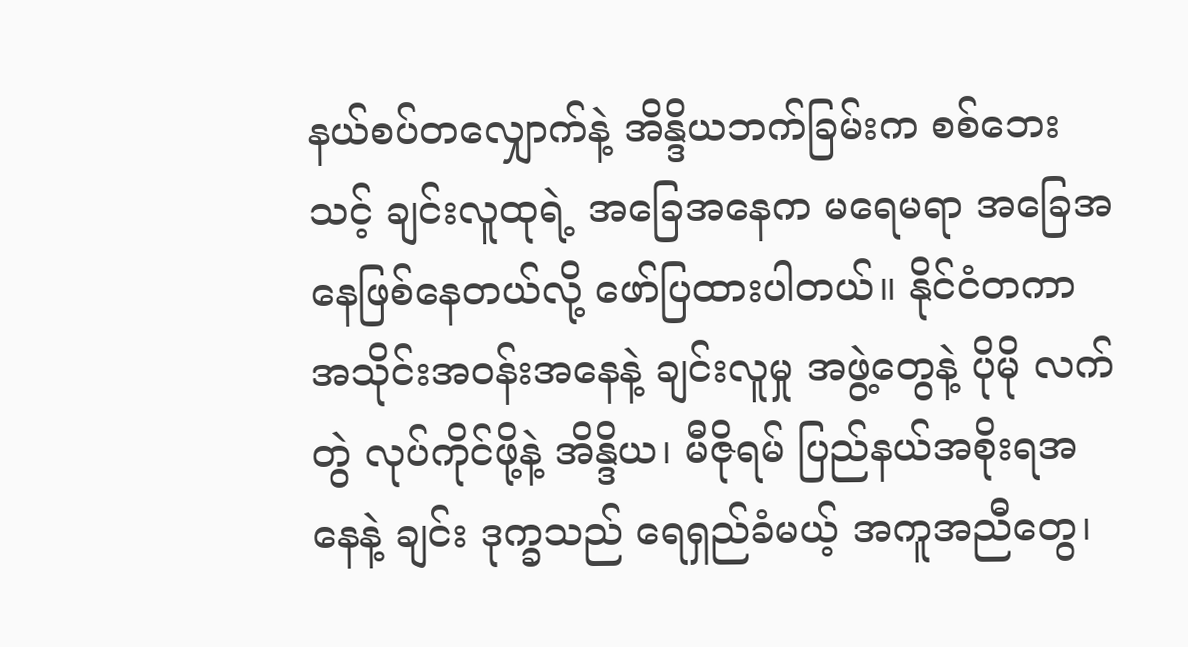နယ်စပ်တလျှောက်နဲ့ အိန္ဒိယဘက်ခြမ်းက စစ်ဘေးသင့် ချင်းလူထုရဲ့ အခြေအနေက မရေမရာ အခြေအနေဖြစ်နေတယ်လို့ ဖော်ပြထားပါတယ်။ နိုင်ငံတကာ အသိုင်းအဝန်းအနေနဲ့ ချင်းလူမှု အဖွဲ့တွေနဲ့ ပိုမို လက်တွဲ လုပ်ကိုင်ဖို့နဲ့ အိန္ဒိယ၊ မီဇိုရမ် ပြည်နယ်အစိုးရအနေနဲ့ ချင်း ဒုက္ခသည် ရေရှည်ခံမယ့် အကူအညီတွေ၊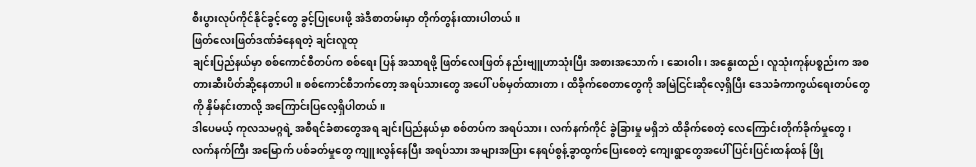စီးပွားလုပ်ကိုင်နိုင်ခွင့်တွေ ခွင့်ပြုပေးဖို့ အဲဒီစာတမ်းမှာ တိုက်တွန်းထားပါတယ်။
ဖြတ်လေးဖြတ်ဒဏ်ခံနေရတဲ့ ချင်းလူထု
ချင်းပြည်နယ်မှာ စစ်ကောင်စီတပ်က စစ်ရေး ပြန် အသာရဖို့ ဖြတ်လေးဖြတ် နည်းဗျူဟာသုံးပြီး အစားအသောက်၊ ဆေးဝါး၊ အနွေးထည်၊ လူသုံးကုန်ပစ္စည်းက အစ တားဆီးပိတ်ဆို့နေတာပါ။ စစ်ကောင်စီဘက်တော့ အရပ်သားတွေ အပေါ် ပစ်မှတ်ထားတာ၊ ထိခိုက်စေတာတွေကို အမြဲငြင်းဆိုလေ့ရှိပြီး ဒေသခံကာကွယ်ရေးတပ်တွေကို နှိမ်နင်းတာလို့ အကြောင်းပြလေ့ရှိပါတယ်။
ဒါပေမယ့် ကုလသမဂ္ဂရဲ့ အစီရင်ခံစာတွေအရ ချင်းပြည်နယ်မှာ စစ်တပ်က အရပ်သား၊ လက်နက်ကိုင် ခွဲခြားမှု မရှိဘဲ ထိခိုက်စေတဲ့ လေကြောင်းတိုက်ခိုက်မှုတွေ၊ လက်နက်ကြီး အမြောက် ပစ်ခတ်မှုတွေ ကျူးလွန်နေပြီး အရပ်သား အများအပြား နေရပ်စွန့်ခွာထွက်ပြေးစေတဲ့ ကျေးရွာတွေအပေါ် ပြင်းပြင်းထန်ထန် ဖြို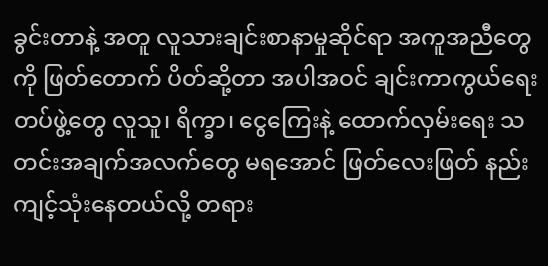ခွင်းတာနဲ့ အတူ လူသားချင်းစာနာမှုဆိုင်ရာ အကူအညီတွေကို ဖြတ်တောက် ပိတ်ဆို့တာ အပါအဝင် ချင်းကာကွယ်ရေးတပ်ဖွဲ့တွေ လူသူ၊ ရိက္ခာ၊ ငွေကြေးနဲ့ ထောက်လှမ်းရေး သတင်းအချက်အလက်တွေ မရအောင် ဖြတ်လေးဖြတ် နည်းကျင့်သုံးနေတယ်လို့ တရား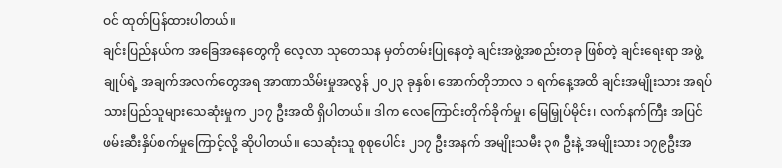ဝင် ထုတ်ပြန်ထားပါတယ်။
ချင်းပြည်နယ်က အခြေအနေတွေကို လေ့လာ သုတေသန မှတ်တမ်းပြုနေတဲ့ ချင်းအဖွဲ့အစည်းတခု ဖြစ်တဲ့ ချင်းရေးရာ အဖွဲ့ချုပ်ရဲ့ အချက်အလက်တွေအရ အာဏာသိမ်းမှုအလွန် ၂၀၂၃ ခုနှစ်၊ အောက်တိုဘာလ ၁ ရက်နေ့အထိ ချင်းအမျိုးသား အရပ်သားပြည်သူများသေဆုံးမှုက ၂၁၇ ဦးအထိ ရှိပါတယ်။ ဒါက လေကြောင်းတိုက်ခိုက်မှု၊ မြေမြှုပ်မိုင်း၊ လက်နက်ကြီး အပြင် ဖမ်းဆီးနှိပ်စက်မှုကြောင့်လို့ ဆိုပါတယ်။ သေဆုံးသူ စုစုပေါင်း ၂၁၇ ဦးအနက် အမျိုးသမီး ၃၈ ဦးနဲ့ အမျိုးသား ၁၇၉ဦးအ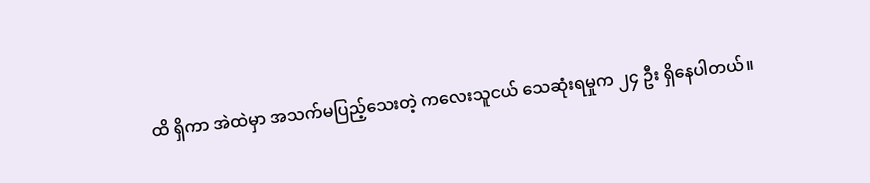ထိ ရှိကာ အဲထဲမှာ အသက်မပြည့်သေးတဲ့ ကလေးသူငယ် သေဆုံးရမှုက ၂၄ ဦး ရှိနေပါတယ်။